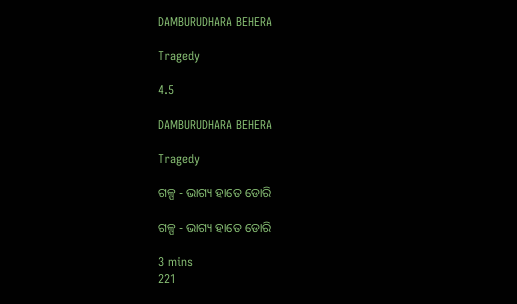DAMBURUDHARA BEHERA

Tragedy

4.5

DAMBURUDHARA BEHERA

Tragedy

ଗଳ୍ପ - ଭାଗ୍ୟ ହାତେ ଡୋରି

ଗଳ୍ପ - ଭାଗ୍ୟ ହାତେ ଡୋରି

3 mins
221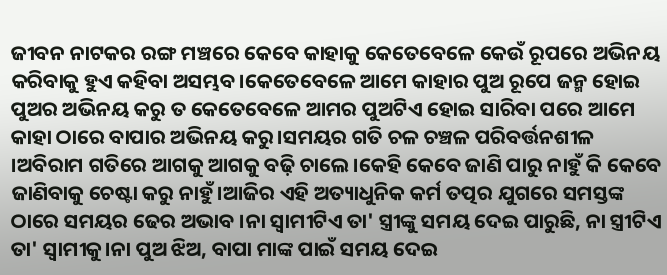ଜୀବନ ନାଟକର ରଙ୍ଗ ମଞ୍ଚରେ କେବେ କାହାକୁ କେତେବେଳେ କେଉଁ ରୂପରେ ଅଭିନୟ କରିବାକୁ ହୁଏ କହିବା ଅସମ୍ଭବ।କେତେବେଳେ ଆମେ କାହାର ପୁଅ ରୂପେ ଜନ୍ମ ହୋଇ ପୁଅର ଅଭିନୟ କରୁ ତ କେତେବେଳେ ଆମର ପୁଅଟିଏ ହୋଇ ସାରିବା ପରେ ଆମେ କାହା ଠାରେ ବାପାର ଅଭିନୟ କରୁ।ସମୟର ଗତି ଚଳ ଚଞ୍ଚଳ ପରିବର୍ତ୍ତନଶୀଳ ।ଅବିରାମ ଗତିରେ ଆଗକୁ ଆଗକୁ ବଢ଼ି ଚାଲେ।କେହି କେବେ ଜାଣି ପାରୁ ନାହୁଁ କି କେବେ ଜାଣିବାକୁ ଚେଷ୍ଟା କରୁ ନାହୁଁ।ଆଜିର ଏହି ଅତ୍ୟାଧୁନିକ କର୍ମ ତତ୍ପର ଯୁଗରେ ସମସ୍ତଙ୍କ ଠାରେ ସମୟର ଢେର ଅଭାବ ।ନା ସ୍ବାମୀଟିଏ ତା' ସ୍ତ୍ରୀଙ୍କୁ ସମୟ ଦେଇ ପାରୁଛି, ନା ସ୍ତ୍ରୀଟିଏ ତା' ସ୍ୱାମୀକୁ।ନା ପୁଅ ଝିଅ, ବାପା ମାଙ୍କ ପାଇଁ ସମୟ ଦେଇ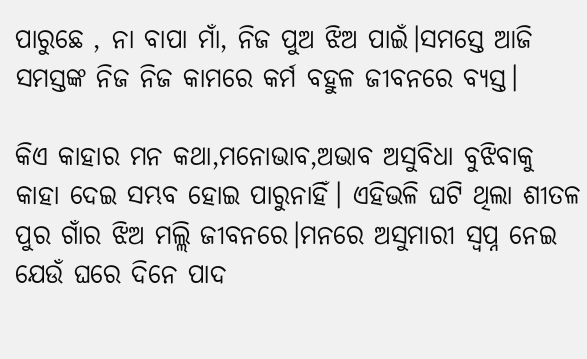ପାରୁଛେ , ନା ବାପା ମାଁ, ନିଜ ପୁଅ ଝିଅ ପାଇଁ।ସମସ୍ତେ ଆଜି ସମସ୍ତଙ୍କ ନିଜ ନିଜ କାମରେ କର୍ମ ବହୁଳ ଜୀବନରେ ବ୍ୟସ୍ତ।

କିଏ କାହାର ମନ କଥା,ମନୋଭାବ,ଅଭାବ ଅସୁବିଧା ବୁଝିବାକୁ କାହା ଦେଇ ସମ୍ଭବ ହୋଇ ପାରୁନାହିଁ। ଏହିଭଳି ଘଟି ଥିଲା ଶୀତଳ ପୁର ଗାଁର ଝିଅ ମଲ୍ଲି ଜୀବନରେ।ମନରେ ଅସୁମାରୀ ସ୍ବପ୍ନ ନେଇ ଯେଉଁ ଘରେ ଦିନେ ପାଦ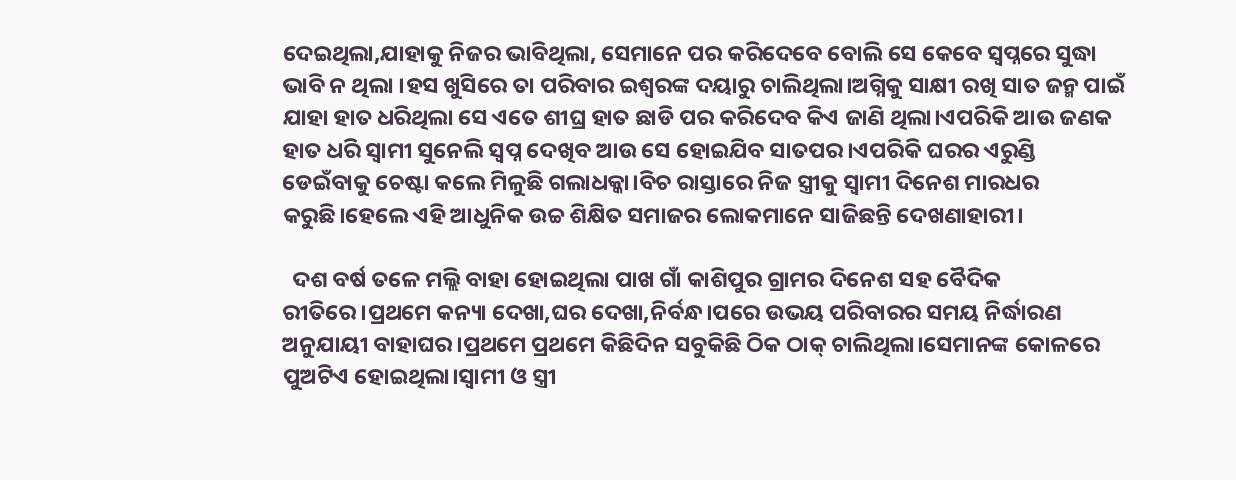ଦେଇଥିଲା,ଯାହାକୁ ନିଜର ଭାବିଥିଲା, ସେମାନେ ପର କରିଦେବେ ବୋଲି ସେ କେବେ ସ୍ୱପ୍ନରେ ସୁଦ୍ଧା ଭାବି ନ ଥିଲା ।ହସ ଖୁସିରେ ତା ପରିବାର ଇଶ୍ୱରଙ୍କ ଦୟାରୁ ଚାଲିଥିଲା।ଅଗ୍ନିକୁ ସାକ୍ଷୀ ରଖି ସାତ ଜନ୍ମ ପାଇଁ ଯାହା ହାତ ଧରିଥିଲା ସେ ଏତେ ଶୀଘ୍ର ହାତ ଛାଡି ପର କରିଦେବ କିଏ ଜାଣି ଥିଲା।ଏପରିକି ଆଉ ଜଣକ ହାତ ଧରି ସ୍ୱାମୀ ସୁନେଲି ସ୍ବପ୍ନ ଦେଖିବ ଆଉ ସେ ହୋଇଯିବ ସାତପର।ଏପରିକି ଘରର ଏରୁଣ୍ଡି ଡେଇଁବାକୁ ଚେଷ୍ଟା କଲେ ମିଳୁଛି ଗଲାଧକ୍କା।ବିଚ ରାସ୍ତାରେ ନିଜ ସ୍ତ୍ରୀକୁ ସ୍ୱାମୀ ଦିନେଶ ମାରଧର କରୁଛି।ହେଲେ ଏହି ଆଧୁନିକ ଉଚ୍ଚ ଶିକ୍ଷିତ ସମାଜର ଲୋକମାନେ ସାଜିଛନ୍ତି ଦେଖଣାହାରୀ।

  ଦଶ ବର୍ଷ ତଳେ ମଲ୍ଲି ବାହା ହୋଇଥିଲା ପାଖ ଗାଁ କାଶିପୁର ଗ୍ରାମର ଦିନେଶ ସହ ବୈଦିକ ରୀତିରେ।ପ୍ରଥମେ କନ୍ୟା ଦେଖା,ଘର ଦେଖା,ନିର୍ବନ୍ଧ।ପରେ ଉଭୟ ପରିବାରର ସମୟ ନିର୍ଦ୍ଧାରଣ ଅନୁଯାୟୀ ବାହାଘର।ପ୍ରଥମେ ପ୍ରଥମେ କିଛିଦିନ ସବୁକିଛି ଠିକ ଠାକ୍ ଚାଲିଥିଲା।ସେମାନଙ୍କ କୋଳରେ ପୁଅଟିଏ ହୋଇଥିଲା।ସ୍ୱାମୀ ଓ ସ୍ତ୍ରୀ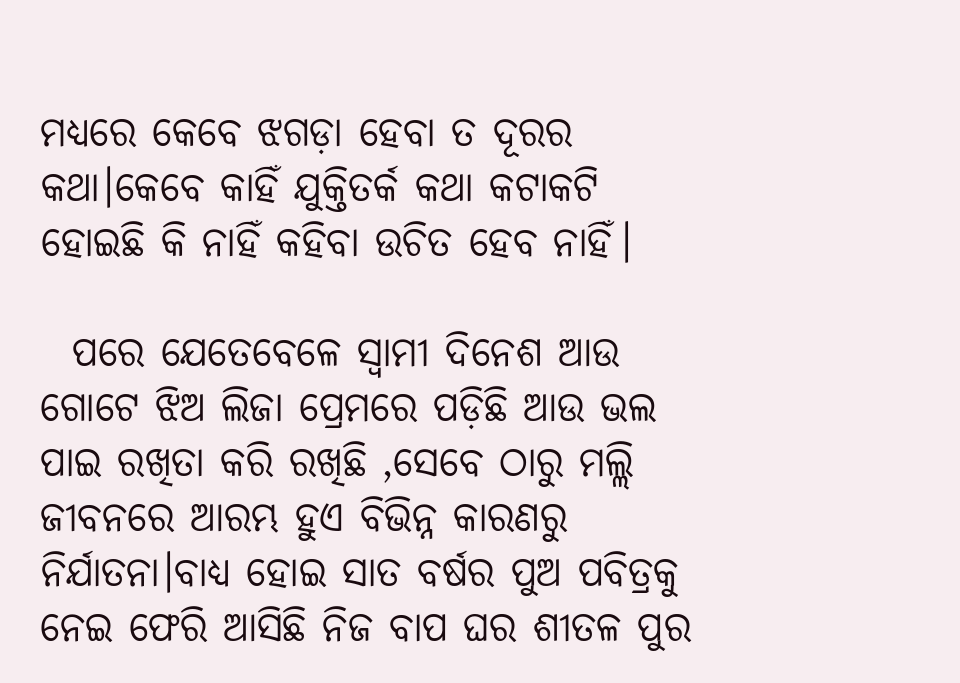ମଧ୍ୟରେ କେବେ ଝଗଡ଼ା ହେବା ତ ଦୂରର କଥା।କେବେ କାହିଁ ଯୁକ୍ତିତର୍କ କଥା କଟାକଟି ହୋଇଛି କି ନାହିଁ କହିବା ଉଚିତ ହେବ ନାହିଁ।

  ପରେ ଯେତେବେଳେ ସ୍ୱାମୀ ଦିନେଶ ଆଉ ଗୋଟେ ଝିଅ ଲିଜା ପ୍ରେମରେ ପଡ଼ିଛି ଆଉ ଭଲ ପାଇ ରଖିତା କରି ରଖିଛି ,ସେବେ ଠାରୁ ମଲ୍ଲି ଜୀବନରେ ଆରମ୍ଭ ହୁଏ ବିଭିନ୍ନ କାରଣରୁ ନିର୍ଯାତନା।ବାଧ୍ୟ ହୋଇ ସାତ ବର୍ଷର ପୁଅ ପବିତ୍ରକୁ ନେଇ ଫେରି ଆସିଛି ନିଜ ବାପ ଘର ଶୀତଳ ପୁର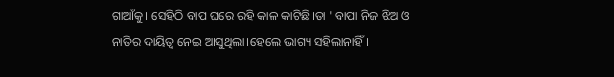ଗାଆଁକୁ। ସେହିଠି ବାପ ଘରେ ରହି କାଳ କାଟିଛି।ତା ' ବାପା ନିଜ ଝିଅ ଓ ନାତିର ଦାୟିତ୍ଵ ନେଇ ଆସୁଥିଲା।ହେଲେ ଭାଗ୍ୟ ସହିଲାନାହିଁ।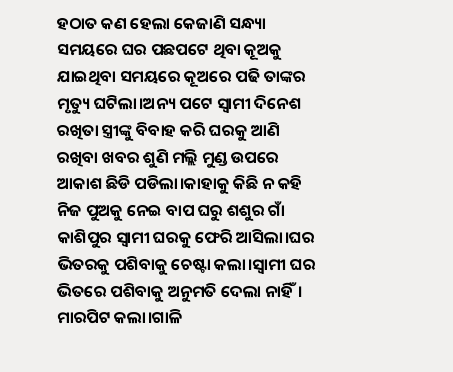ହଠାତ କଣ ହେଲା କେଜାଣି ସନ୍ଧ୍ୟା ସମୟରେ ଘର ପଛପଟେ ଥିବା କୂଅକୁ ଯାଇଥିବା ସମୟରେ କୂଅରେ ପଢି ତାଙ୍କର ମୃତ୍ୟୁ ଘଟିଲା।ଅନ୍ୟ ପଟେ ସ୍ୱାମୀ ଦିନେଶ ରଖିତା ସ୍ତ୍ରୀଙ୍କୁ ବିବାହ କରି ଘରକୁ ଆଣି ରଖିବା ଖବର ଶୁଣି ମଲ୍ଲି ମୁଣ୍ଡ ଉପରେ ଆକାଶ ଛିଡି ପଡିଲା।କାହାକୁ କିଛି ନ କହି ନିଜ ପୁଅକୁ ନେଇ ବାପ ଘରୁ ଶଶୁର ଗାଁ କାଶିପୁର ସ୍ୱାମୀ ଘରକୁ ଫେରି ଆସିଲା।ଘର ଭିତରକୁ ପଶିବାକୁ ଚେଷ୍ଟା କଲା।ସ୍ୱାମୀ ଘର ଭିତରେ ପଶିବାକୁ ଅନୁମତି ଦେଲା ନାହିଁ। ମାରପିଟ କଲା।ଗାଳି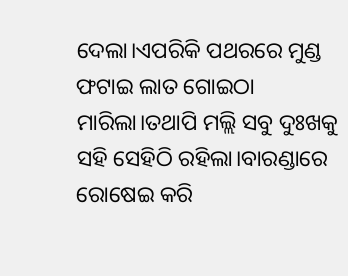ଦେଲା।ଏପରିକି ପଥରରେ ମୁଣ୍ଡ ଫଟାଇ ଲାତ ଗୋଇଠା ମାରିଲା।ତଥାପି ମଲ୍ଲି ସବୁ ଦୁଃଖକୁ ସହି ସେହିଠି ରହିଲା।ବାରଣ୍ଡାରେ ରୋଷେଇ କରି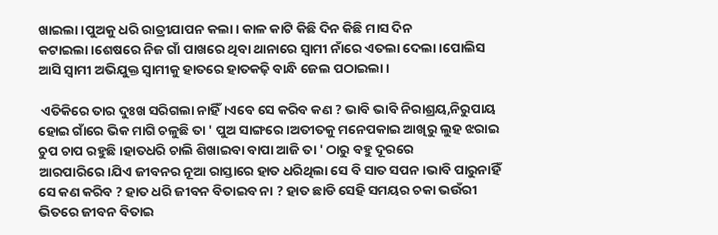ଖାଇଲା।ପୁଅକୁ ଧରି ରାତ୍ରୀଯାପନ କଲା। କାଳ କାଟି କିଛି ଦିନ କିଛି ମାସ ଦିନ କଟାଇଲା।ଶେଷରେ ନିଜ ଗାଁ ପାଖରେ ଥିବା ଥାନାରେ ସ୍ବାମୀ ନାଁରେ ଏତଲା ଦେଲା।ପୋଲିସ ଆସି ସ୍ୱାମୀ ଅଭିଯୁକ୍ତ ସ୍ୱାମୀକୁ ହାତରେ ହାତକଢ଼ି ବାନ୍ଧି ଜେଲ ପଠାଇଲା।

 ଏତିକିରେ ତାର ଦୁଃଖ ସରିଗଲା ନାହିଁ।ଏବେ ସେ କରିବ କଣ ? ଭାବି ଭାବି ନିରାଶ୍ରୟ,ନିରୁପାୟ ହୋଇ ଗାଁରେ ଭିକ ମାଗି ଚଳୁଛି ତା ' ପୁଅ ସାଙ୍ଗରେ।ଅତୀତକୁ ମନେପକାଇ ଆଖିରୁ ଲୁହ ଝରାଇ ଚୁପ ଚାପ ରହୁଛି।ହାତଧରି ଚାଲି ଶିଖାଇବା ବାପା ଆଜି ତା ' ଠାରୁ ବହୁ ଦୂରରେ ଆରପାରିରେ।ଯିଏ ଜୀବନର ନୂଆ ରାସ୍ତାରେ ହାତ ଧରିଥିଲା ସେ ବି ସାତ ସପନ।ଭାବି ପାରୁନାହିଁ ସେ କଣ କରିବ ? ହାତ ଧରି ଜୀବନ ବିତାଇବ ନା ? ହାତ ଛାଡି ସେହି ସମୟର ଚକା ଭଉଁରୀ ଭିତରେ ଜୀବନ ବିତାଇ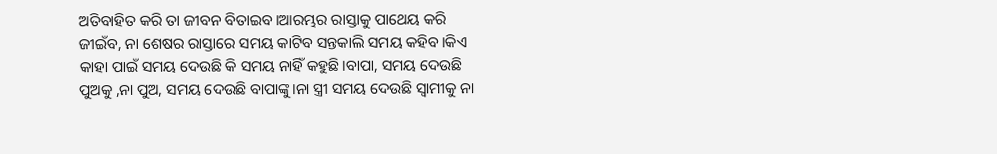ଅତିବାହିତ କରି ତା ଜୀବନ ବିତାଇବ।ଆରମ୍ଭର ରାସ୍ତାକୁ ପାଥେୟ କରି ଜୀଇଁବ, ନା ଶେଷର ରାସ୍ତାରେ ସମୟ କାଟିବ ସନ୍ତକାଲି ସମୟ କହିବ।କିଏ କାହା ପାଇଁ ସମୟ ଦେଉଛି କି ସମୟ ନାହିଁ କହୁଛି।ବାପା, ସମୟ ଦେଉଛି ପୁଅକୁ ,ନା ପୁଅ, ସମୟ ଦେଉଛି ବାପାଙ୍କୁ।ନା ସ୍ତ୍ରୀ ସମୟ ଦେଉଛି ସ୍ୱାମୀକୁ ନା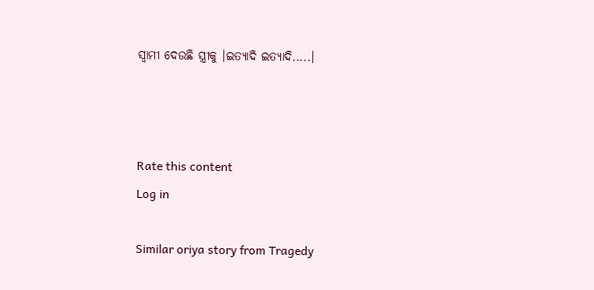ସ୍ବାମୀ ଦେଉଛି ସ୍ତ୍ରୀକୁ ।ଇତ୍ୟାଦି ଇତ୍ୟାଦି.....।



Rate this content
Log in

Similar oriya story from Tragedy